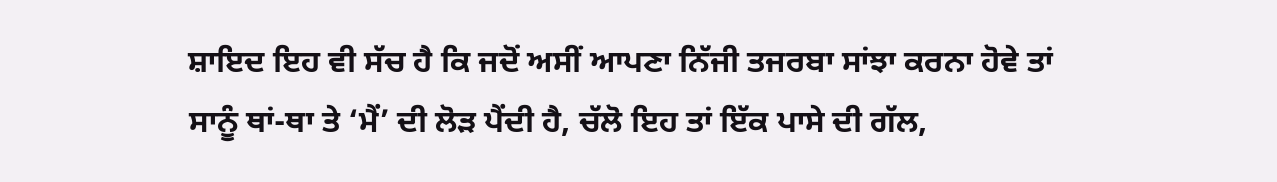ਸ਼ਾਇਦ ਇਹ ਵੀ ਸੱਚ ਹੈ ਕਿ ਜਦੋਂ ਅਸੀਂ ਆਪਣਾ ਨਿੱਜੀ ਤਜਰਬਾ ਸਾਂਝਾ ਕਰਨਾ ਹੋਵੇ ਤਾਂ ਸਾਨੂੰ ਥਾਂ-ਥਾ ਤੇ ‘ਮੈਂ’ ਦੀ ਲੋੜ ਪੈਂਦੀ ਹੈ, ਚੱਲੋ ਇਹ ਤਾਂ ਇੱਕ ਪਾਸੇ ਦੀ ਗੱਲ,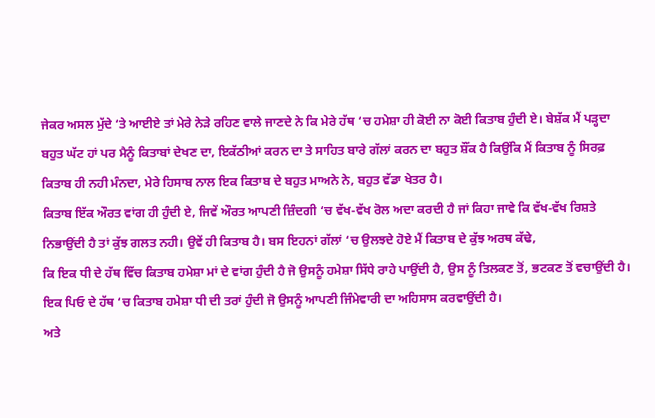ਜੇਕਰ ਅਸਲ ਮੁੱਦੇ ‘ਤੇ ਆਈਏ ਤਾਂ ਮੇਰੇ ਨੇੜੇ ਰਹਿਣ ਵਾਲੇ ਜਾਣਦੇ ਨੇ ਕਿ ਮੇਰੇ ਹੱਥ ‘ਚ ਹਮੇਸ਼ਾ ਹੀ ਕੋਈ ਨਾ ਕੋਈ ਕਿਤਾਬ ਹੁੰਦੀ ਏ। ਬੇਸ਼ੱਕ ਮੈਂ ਪੜ੍ਹਦਾ ਬਹੁਤ ਘੱਟ ਹਾਂ ਪਰ ਮੈਨੂੰ ਕਿਤਾਬਾਂ ਦੇਖਣ ਦਾ, ਇਕੱਠੀਆਂ ਕਰਨ ਦਾ ਤੇ ਸਾਹਿਤ ਬਾਰੇ ਗੱਲਾਂ ਕਰਨ ਦਾ ਬਹੁਤ ਸ਼ੌਂਕ ਹੈ ਕਿਉਂਕਿ ਮੈਂ ਕਿਤਾਬ ਨੂੰ ਸਿਰਫ਼ ਕਿਤਾਬ ਹੀ ਨਹੀ ਮੰਨਦਾ, ਮੇਰੇ ਹਿਸਾਬ ਨਾਲ ਇਕ ਕਿਤਾਬ ਦੇ ਬਹੁਤ ਮਾਅਨੇ ਨੇ, ਬਹੁਤ ਵੱਡਾ ਖੇਤਰ ਹੈ।
ਕਿਤਾਬ ਇੱਕ ਔਰਤ ਵਾਂਗ ਹੀ ਹੁੰਦੀ ਏ, ਜਿਵੇਂ ਔਰਤ ਆਪਣੀ ਜ਼ਿੰਦਗੀ ‘ਚ ਵੱਖ-ਵੱਖ ਰੋਲ ਅਦਾ ਕਰਦੀ ਹੈ ਜਾਂ ਕਿਹਾ ਜਾਵੇ ਕਿ ਵੱਖ-ਵੱਖ ਰਿਸ਼ਤੇ ਨਿਭਾਉਂਦੀ ਹੈ ਤਾਂ ਕੁੱਝ ਗਲਤ ਨਹੀ। ਉਵੇਂ ਹੀ ਕਿਤਾਬ ਹੈ। ਬਸ ਇਹਨਾਂ ਗੱਲਾਂ ‘ਚ ਉਲਝਦੇ ਹੋਏ ਮੈਂ ਕਿਤਾਬ ਦੇ ਕੁੱਝ ਅਰਥ ਕੱਢੇ,
ਕਿ ਇਕ ਧੀ ਦੇ ਹੱਥ ਵਿੱਚ ਕਿਤਾਬ ਹਮੇਸ਼ਾ ਮਾਂ ਦੇ ਵਾਂਗ ਹੁੰਦੀ ਹੈ ਜੋ ਉਸਨੂੰ ਹਮੇਸ਼ਾ ਸਿੱਧੇ ਰਾਹੇ ਪਾਉਂਦੀ ਹੈ, ਉਸ ਨੂੰ ਤਿਲਕਣ ਤੋਂ, ਭਟਕਣ ਤੋਂ ਵਚਾਉਂਦੀ ਹੈ।
ਇਕ ਪਿਓ ਦੇ ਹੱਥ ‘ਚ ਕਿਤਾਬ ਹਮੇਸ਼ਾ ਧੀ ਦੀ ਤਰਾਂ ਹੁੰਦੀ ਜੋ ਉਸਨੂੰ ਆਪਣੀ ਜਿੰਮੇਵਾਰੀ ਦਾ ਅਹਿਸਾਸ ਕਰਵਾਉਂਦੀ ਹੈ।
ਅਤੇ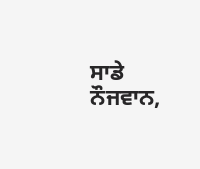ਸਾਡੇ ਨੌਜਵਾਨ,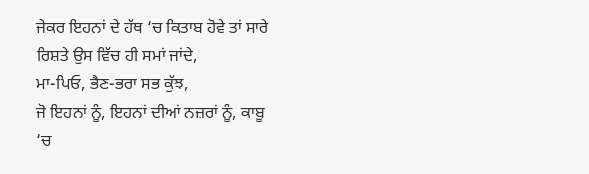ਜੇਕਰ ਇਹਨਾਂ ਦੇ ਹੱਥ ‘ਚ ਕਿਤਾਬ ਹੋਵੇ ਤਾਂ ਸਾਰੇ ਰਿਸ਼ਤੇ ਉਸ ਵਿੱਚ ਹੀ ਸਮਾਂ ਜਾਂਦੇ,
ਮਾ-ਪਿਓ, ਭੈਣ-ਭਰਾ ਸਭ ਕੁੱਝ,
ਜੋ ਇਹਨਾਂ ਨੂੰ, ਇਹਨਾਂ ਦੀਆਂ ਨਜ਼ਰਾਂ ਨੂੰ, ਕਾਬੂ ‘ਚ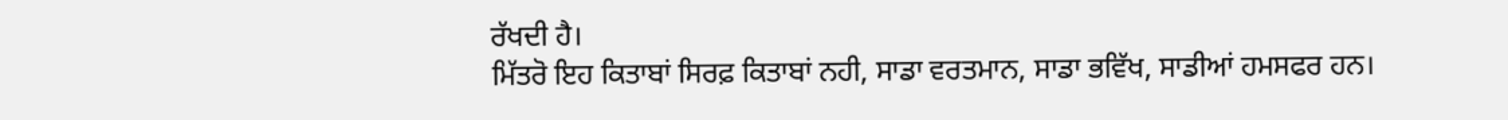ਰੱਖਦੀ ਹੈ।
ਮਿੱਤਰੋ ਇਹ ਕਿਤਾਬਾਂ ਸਿਰਫ਼ ਕਿਤਾਬਾਂ ਨਹੀ, ਸਾਡਾ ਵਰਤਮਾਨ, ਸਾਡਾ ਭਵਿੱਖ, ਸਾਡੀਆਂ ਹਮਸਫਰ ਹਨ।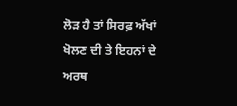ਲੋੜ ਹੈ ਤਾਂ ਸਿਰਫ਼ ਅੱਖਾਂ ਖੋਲਣ ਦੀ ਤੇ ਇਹਨਾਂ ਦੇ ਅਰਥ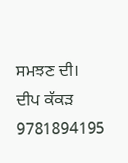ਸਮਝਣ ਦੀ।
ਦੀਪ ਕੱਕੜ
9781894195